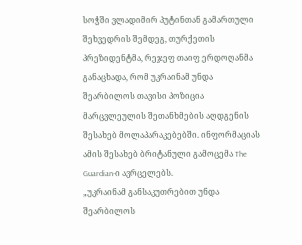სოჭში ვლადიმირ პუტინთან გამართული შეხვედრის შემდეგ, თურქეთის პრეზიდენტმა, რეჯეფ თაიფ ერდოღანმა განაცხადა, რომ უკრაინამ უნდა შეარბილოს თავისი პოზიცია მარცვლეულის შეთანხმების აღდგენის შესახებ მოლაპარაკებებში. ინფორმაციას ამის შესახებ ბრიტანული გამოცემა The Guardian-ი ავრცელებს.
„უკრაინამ განსაკუთრებით უნდა შეარბილოს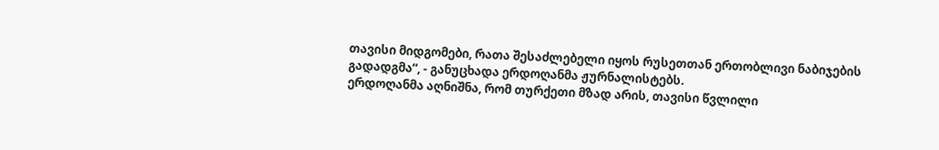თავისი მიდგომები, რათა შესაძლებელი იყოს რუსეთთან ერთობლივი ნაბიჯების გადადგმა“, - განუცხადა ერდოღანმა ჟურნალისტებს.
ერდოღანმა აღნიშნა, რომ თურქეთი მზად არის, თავისი წვლილი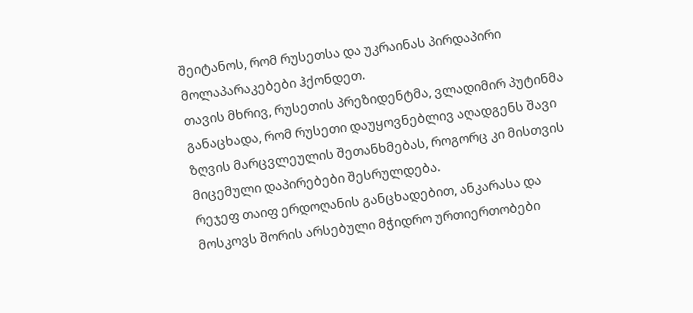შეიტანოს, რომ რუსეთსა და უკრაინას პირდაპირი მოლაპარაკებები ჰქონდეთ.
თავის მხრივ, რუსეთის პრეზიდენტმა, ვლადიმირ პუტინმა განაცხადა, რომ რუსეთი დაუყოვნებლივ აღადგენს შავი ზღვის მარცვლეულის შეთანხმებას, როგორც კი მისთვის მიცემული დაპირებები შესრულდება.
რეჯეფ თაიფ ერდოღანის განცხადებით, ანკარასა და მოსკოვს შორის არსებული მჭიდრო ურთიერთობები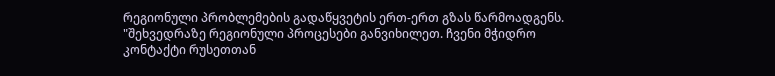რეგიონული პრობლემების გადაწყვეტის ერთ-ერთ გზას წარმოადგენს.
"შეხვედრაზე რეგიონული პროცესები განვიხილეთ. ჩვენი მჭიდრო კონტაქტი რუსეთთან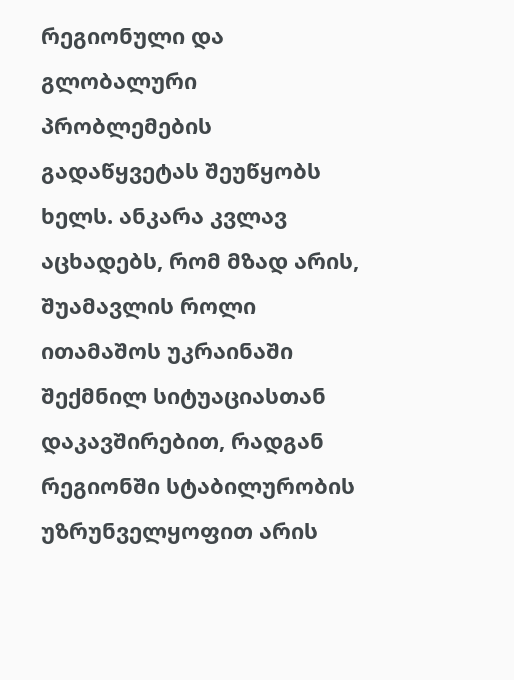რეგიონული და გლობალური პრობლემების გადაწყვეტას შეუწყობს ხელს. ანკარა კვლავ აცხადებს, რომ მზად არის, შუამავლის როლი ითამაშოს უკრაინაში შექმნილ სიტუაციასთან დაკავშირებით, რადგან რეგიონში სტაბილურობის უზრუნველყოფით არის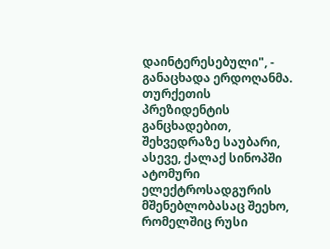დაინტერესებული", - განაცხადა ერდოღანმა.
თურქეთის პრეზიდენტის განცხადებით, შეხვედრაზე საუბარი, ასევე, ქალაქ სინოპში ატომური ელექტროსადგურის მშენებლობასაც შეეხო, რომელშიც რუსი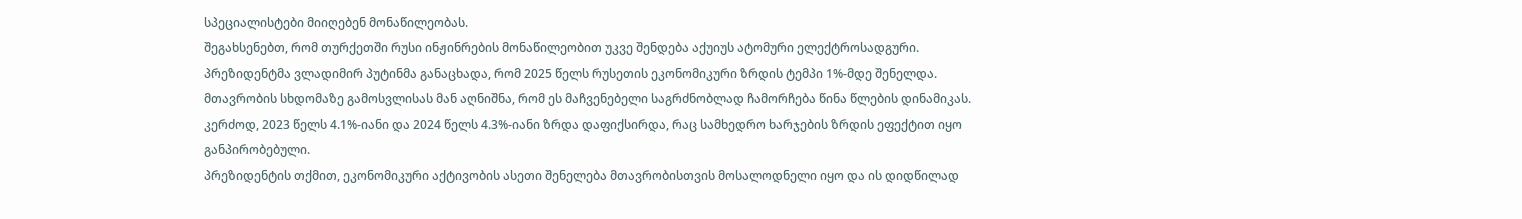სპეციალისტები მიიღებენ მონაწილეობას.
შეგახსენებთ, რომ თურქეთში რუსი ინჟინრების მონაწილეობით უკვე შენდება აქუიუს ატომური ელექტროსადგური.
პრეზიდენტმა ვლადიმირ პუტინმა განაცხადა, რომ 2025 წელს რუსეთის ეკონომიკური ზრდის ტემპი 1%-მდე შენელდა.
მთავრობის სხდომაზე გამოსვლისას მან აღნიშნა, რომ ეს მაჩვენებელი საგრძნობლად ჩამორჩება წინა წლების დინამიკას. კერძოდ, 2023 წელს 4.1%-იანი და 2024 წელს 4.3%-იანი ზრდა დაფიქსირდა, რაც სამხედრო ხარჯების ზრდის ეფექტით იყო განპირობებული.
პრეზიდენტის თქმით, ეკონომიკური აქტივობის ასეთი შენელება მთავრობისთვის მოსალოდნელი იყო და ის დიდწილად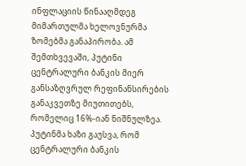ინფლაციის წინააღმდეგ მიმართულმა ხელოვნურმა ზომებმა განაპირობა. ამ შემთხვევაში, პუტინი ცენტრალური ბანკის მიერ განსაზღვრულ რეფინანსირების განაკვეთზე მიუთითებს, რომელიც 16%-იან ნიშნულზეა.
პუტინმა ხაზი გაუსვა, რომ ცენტრალური ბანკის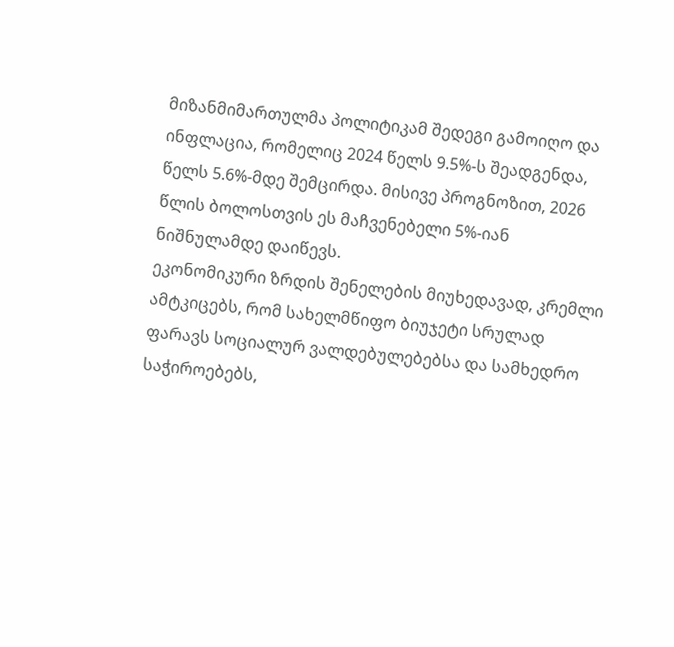მიზანმიმართულმა პოლიტიკამ შედეგი გამოიღო და ინფლაცია, რომელიც 2024 წელს 9.5%-ს შეადგენდა, წელს 5.6%-მდე შემცირდა. მისივე პროგნოზით, 2026 წლის ბოლოსთვის ეს მაჩვენებელი 5%-იან ნიშნულამდე დაიწევს.
ეკონომიკური ზრდის შენელების მიუხედავად, კრემლი ამტკიცებს, რომ სახელმწიფო ბიუჯეტი სრულად ფარავს სოციალურ ვალდებულებებსა და სამხედრო საჭიროებებს,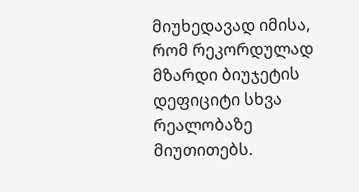მიუხედავად იმისა, რომ რეკორდულად მზარდი ბიუჯეტის დეფიციტი სხვა რეალობაზე მიუთითებს.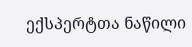ექსპერტთა ნაწილი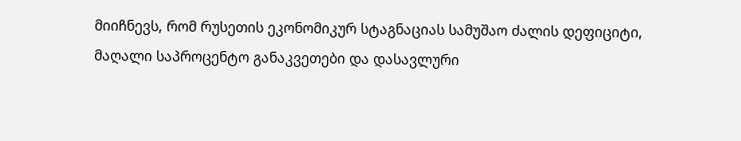მიიჩნევს, რომ რუსეთის ეკონომიკურ სტაგნაციას სამუშაო ძალის დეფიციტი, მაღალი საპროცენტო განაკვეთები და დასავლური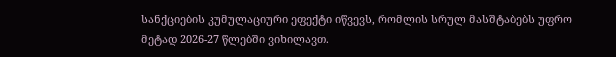სანქციების კუმულაციური ეფექტი იწვევს, რომლის სრულ მასშტაბებს უფრო მეტად 2026-27 წლებში ვიხილავთ.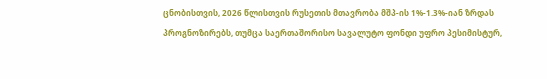ცნობისთვის, 2026 წლისთვის რუსეთის მთავრობა მშპ-ის 1%-1.3%-იან ზრდას პროგნოზირებს, თუმცა საერთაშორისო სავალუტო ფონდი უფრო პესიმისტურ,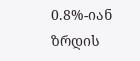0.8%-იან ზრდის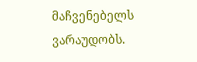მაჩვენებელს ვარაუდობს.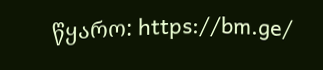წყარო: https://bm.ge/